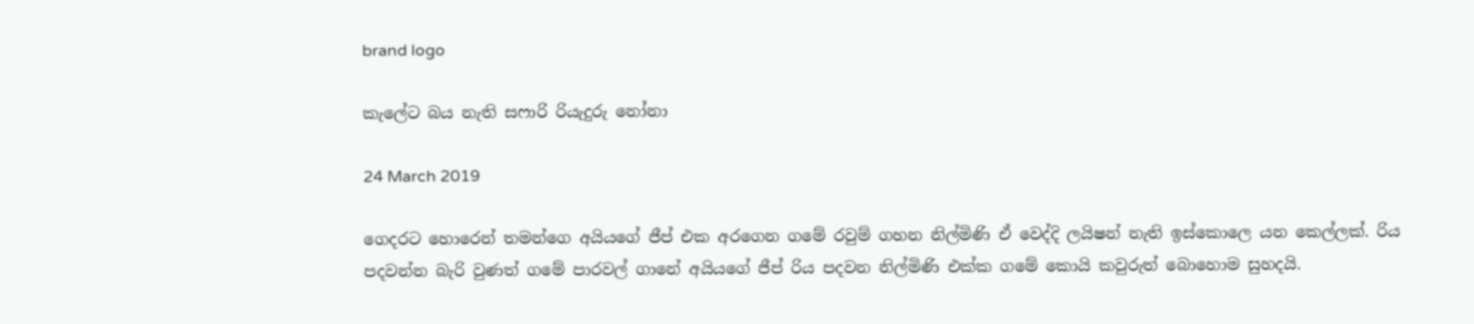brand logo

කැලේට බය නැති සෆාරි රියැදුරු නෝනා

24 March 2019

ගෙදරට හොරෙන් තමන්ගෙ අයියගේ ජීප් එක අරගෙන ගමේ රවුම් ගහන නිල්මිණි ඒ වෙද්දි ලයිෂන් නැති ඉස්කොලෙ යන කෙල්ලක්. රිය පදවන්න බැරි වුණත් ගමේ පාරවල් ගානේ අයියගේ ජීප් රිය පදවන නිල්මිණි එක්ක ගමේ කොයි කවුරුත් බොහොම සුහදයි.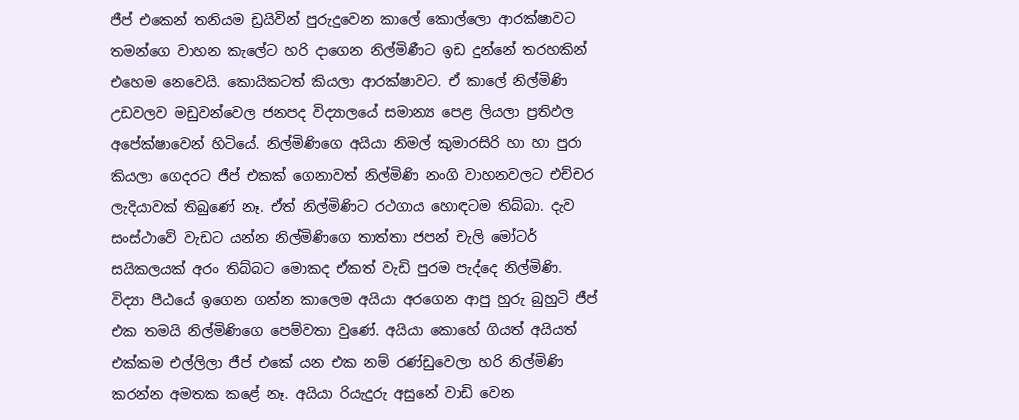ජීප් එකෙන් තනියම ඩ්‍රයිවින් පුරුදුවෙන කාලේ කොල්ලො ආරක්ෂාවට තමන්ගෙ වාහන කැලේට හරි දාගෙන නිල්මිණීට ඉඩ දුන්නේ තරහකින් එහෙම නෙවෙයි. කොයිකටත් කියලා ආරක්ෂාවට. ඒ කාලේ නිල්මිණි උඩවලව මඩුවන්වෙල ජනපද විද්‍යාලයේ සමාන්‍ය පෙළ ලියලා ප්‍රතිඵල අපේක්ෂාවෙන් හිටියේ. නිල්මිණිගෙ අයියා නිමල් කුමාරසිරි හා හා පුරා කියලා ගෙදරට ජීප් එකක් ගෙනාවත් නිල්මිණි නංගි වාහනවලට එච්චර ලැදියාවක් තිබුණේ නෑ. ඒත් නිල්මිණිට රථගාය හොඳටම තිබ්බා. දැව සංස්ථාවේ වැඩට යන්න නිල්මිණිගෙ තාත්තා ජපන් චැලි මෝටර් සයිකලයක් අරං තිබ්බට මොකද ඒකත් වැඩි පුරම පැද්දෙ නිල්මිණි. විද්‍යා පීඨයේ ඉගෙන ගන්න කාලෙම අයියා අරගෙන ආපු හුරු බුහුටි ජීප් එක තමයි නිල්මිණිගෙ පෙම්වතා වුණේ. අයියා කොහේ ගියත් අයියත් එක්කම එල්ලිලා ජීප් එකේ යන එක නම් රණ්ඩුවෙලා හරි නිල්මිණි කරන්න අමතක කළේ නෑ. අයියා රියැදුරු අසුනේ වාඩි වෙන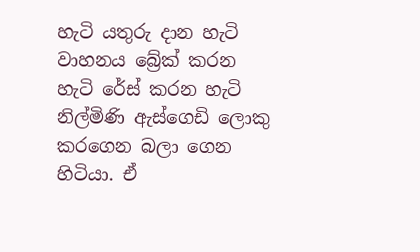හැටි යතුරු දාන හැටි වාහනය බ්‍රේක් කරන හැටි රේස් කරන හැටි නිල්මිණි ඇස්ගෙඩි ලොකු කරගෙන බලා ගෙන හිටියා. ඒ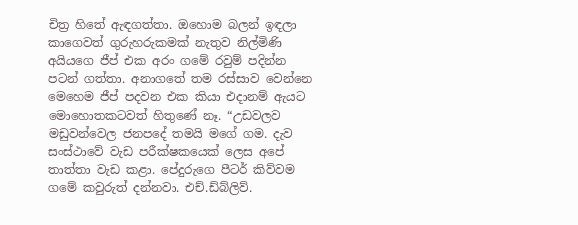චිත්‍ර හිතේ ඇඳගත්තා. ඔහොම බලන් ඉඳලා කාගෙවත් ගුරුහරුකමක් නැතුව නිල්මිණි අයියගෙ ජීප් එක අරං ගමේ රවුම් පදින්න පටන් ගත්තා. අනාගතේ තම රස්සාව වෙන්නෙ මෙහෙම ජීප් පදවන එක කියා එදානම් ඇයට මොහොතකටවත් හිතුණේ නෑ. “උඩවලව මඩුවන්වෙල ජනපදේ තමයි මගේ ගම. දැව සංස්ථාවේ වැඩ පරීක්ෂකයෙක් ලෙස අපේ තාත්තා වැඩ කළා. පේදුරුගෙ පීටර් කිව්වම ගමේ කවුරුත් දන්නවා. එච්.ඩ්බ්ලිව්.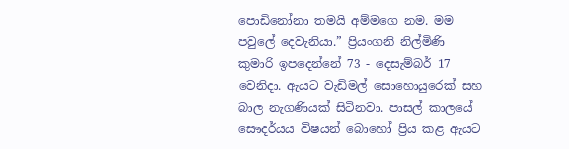පොඩිනෝනා තමයි අම්මගෙ නම. මම  පවුලේ දෙවැනියා.” ප්‍රියංගනි නිල්මිණි කුමාරි ඉපදෙන්නේ 73 - දෙසැම්බර් 17 වෙනිදා. ඇයට වැඩිමල් සොහොයුරෙක් සහ බාල නැගණියක් සිටිනවා. පාසල් කාලයේ සෞදර්යය විෂයන් බොහෝ ප්‍රිය කළ ඇයට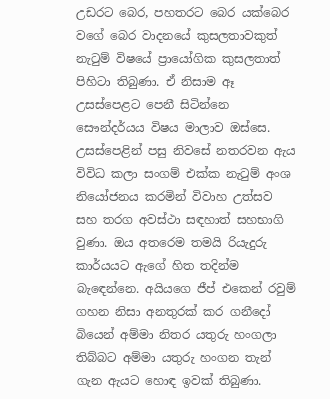උඩරට බෙර, පහතරට බෙර යක්බෙර වගේ බෙර වාදනයේ කුසලතාවකුත් නැටුම් විෂයේ ප්‍රායෝගික කුසලතාත් පිහිටා තිබුණා. ඒ නිසාම ඈ උසස්පෙළට පෙනී සිටින්නෙ සෞන්දර්යය විෂය මාලාව ඔස්සෙ. උසස්පෙළින් පසු නිවසේ නතරවන ඇය විවිධ කලා සංගම් එක්ක නැටුම් අංශ නියෝජනය කරමින් විවාහ උත්සව සහ තරග අවස්ථා සඳහාත් සහභාගි වුණා. ඔය අතරෙම තමයි රියැදුරු කාර්යයට ඇගේ හිත තදින්ම බැඳෙන්නෙ. අයියගෙ ජීප් එකෙන් රවුම් ගහන නිසා අනතුරක් කර ගනීදෝ බියෙන් අම්මා නිතර යතුරු හංගලා තිබ්බට අම්මා යතුරු හංගන තැන් ගැන ඇයට හොඳ ඉවක් තිබුණා.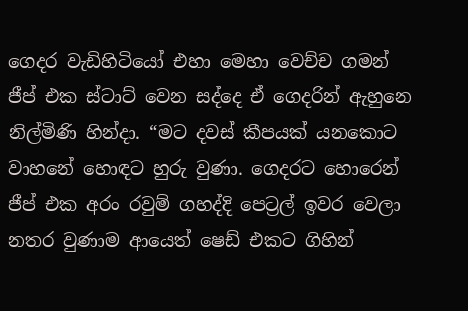ගෙදර වැඩිහිටියෝ එහා මෙහා වෙච්ච ගමන් ජීප් එක ස්ටාට් වෙන සද්දෙ ඒ ගෙදරින් ඇහුනෙ නිල්මිණි හින්දා. “මට දවස් කීපයක් යනකොට වාහනේ හොඳට හුරු වුණා. ගෙදරට හොරෙන් ජීප් එක අරං රවුම් ගහද්දි පෙට්‍රල් ඉවර වෙලා නතර වුණාම ආයෙත් ෂෙඩ් එකට ගිහින්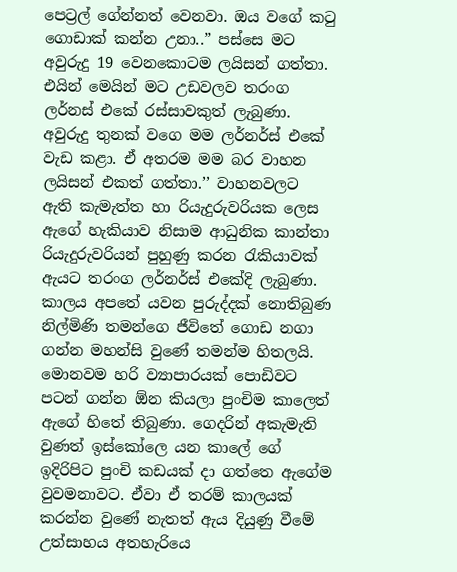පෙට්‍රල් ගේන්නත් වෙනවා. ඔය වගේ කටු ගොඩාක් කන්න උනා..” පස්සෙ මට අවුරුදු 19 වෙනකොටම ලයිසන් ගත්තා. එයින් මෙයින් මට උඩවලව තරංග ලර්නස් එකේ රස්සාවකුත් ලැබුණා. අවුරුදු තුනක් වගෙ මම ලර්නර්ස් එකේ වැඩ කළා. ඒ අතරම මම බර වාහන ලයිසන් එකත් ගත්තා.’’ වාහනවලට ඇති කැමැත්ත හා රියැදුරුවරියක ලෙස ඇගේ හැකියාව නිසාම ආධුනික කාන්තා රියැදුරුවරියන් පුහුණු කරන රැකියාවක් ඇයට තරංග ලර්නර්ස් එකේදි ලැබුණා. කාලය අපතේ යවන පුරුද්දක් නොතිබුණ නිල්මිණි තමන්ගෙ ජීවිතේ ගොඩ නගා ගන්න මහන්සි වුණේ තමන්ම හිතලයි. මොනවම හරි ව්‍යාපාරයක් පොඩිවට පටන් ගන්න ඕන කියලා පුංචිම කාලෙත් ඇගේ හිතේ තිබුණා. ගෙදරින් අකැමැති වුණත් ඉස්කෝලෙ යන කාලේ ගේ ඉදිරිපිට පුංචි කඩයක් දා ගත්තෙ ඇගේම වුවමනාවට. ඒවා ඒ තරම් කාලයක් කරන්න වුණේ නැතත් ඇය දියුණු වීමේ උත්සාහය අතහැරියෙ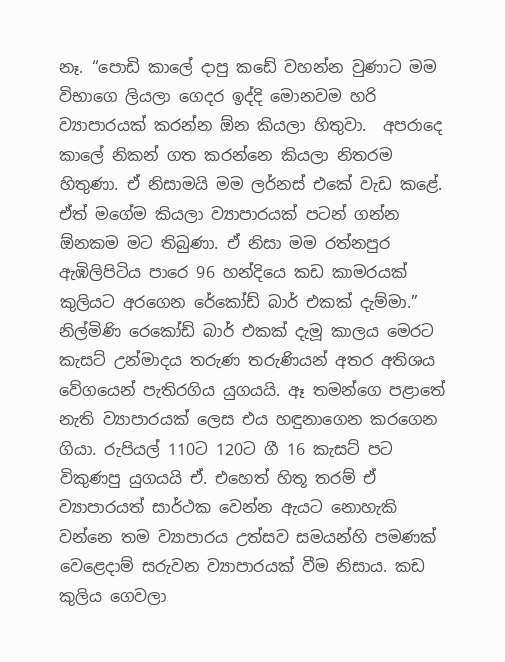නෑ. “පොඩි කාලේ දාපු කඩේ වහන්න වුණාට මම විභාගෙ ලියලා ගෙදර ඉද්දි මොනවම හරි ව්‍යාපාරයක් කරන්න ඕන කියලා හිතුවා.  අපරාදෙ කාලේ නිකන් ගත කරන්නෙ කියලා නිතරම හිතුණා. ඒ නිසාමයි මම ලර්නස් එකේ වැඩ කළේ. ඒත් මගේම කියලා ව්‍යාපාරයක් පටන් ගන්න ඕනකම මට තිබුණා. ඒ නිසා මම රත්නපුර ඇඹිලිපිටිය පාරෙ 96 හන්දියෙ කඩ කාමරයක් කුලියට අරගෙන රේකෝඩ් බාර් එකක් දැම්මා.” නිල්මිණි රෙකෝඩ් බාර් එකක් දැමූ කාලය මෙරට කැසට් උන්මාදය තරුණ තරුණියන් අතර අතිශය වේගයෙන් පැතිරගිය යුගයයි. ඈ තමන්ගෙ පළාතේ නැති ව්‍යාපාරයක් ලෙස එය හඳුනාගෙන කරගෙන ගියා. රුපියල් 110ට 120ට ගී 16 කැසට් පට විකුණපු යුගයයි ඒ. එහෙත් හිතූ තරම් ඒ ව්‍යාපාරයත් සාර්ථක වෙන්න ඇයට නොහැකි වන්නෙ තම ව්‍යාපාරය උත්සව සමයන්හි පමණක් වෙළෙදාම් සරුවන ව්‍යාපාරයක් වීම නිසාය. කඩ කුලිය ගෙවලා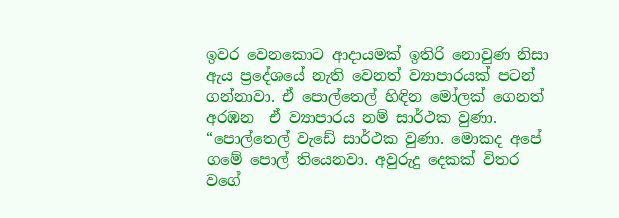ඉවර වෙනකොට ආදායමක් ඉතිරි නොවුණ නිසා ඇය ප්‍රදේශයේ නැති වෙනත් ව්‍යාපාරයක් පටන් ගන්නාවා. ඒ පොල්තෙල් හිඳින මෝලක් ගෙනත් අරඹන  ඒ ව්‍යාපාරය නම් සාර්ථක වුණා. “පොල්තෙල් වැඩේ සාර්ථක වුණා. මොකද අපේ ගමේ පොල් තියෙනවා. අවුරුදු දෙකක් විතර වගේ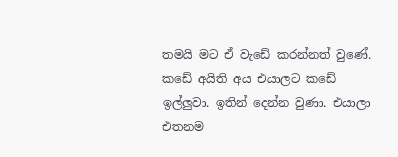තමයි මට ඒ වැඩේ කරන්නත් වුණේ. කඩේ අයිති අය එයාලට කඩේ ඉල්ලුවා. ඉතින් දෙන්න වුණා. එයාලා එතනම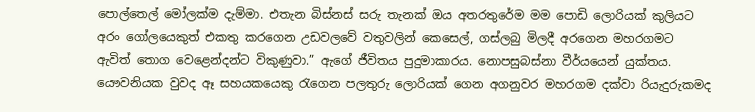පොල්තෙල් මෝලක්ම දැම්මා. එතැන බිස්නස් සරු තැනක් ඔය අතරතුරේම මම පොඩි ලොරියක් කුලියට අරං ගෝලයෙකුත් එකතු කරගෙන උඩවලවේ වතුවලින් කෙසෙල්, ගස්ලබු මිලදී අරගෙන මහරගමට ඇවිත් තොග වෙළෙන්දන්ට විකුණුවා.” ඇගේ ජීවිතය පුදුමාකාරය. නොපසුබස්නා වීර්යයෙන් යුක්තය. යෞවනියක වුවද ඈ සහයකයෙකු රැගෙන පලතුරු ලොරියක් ගෙන අගනුවර මහරගම දක්වා රියැදුරුකමද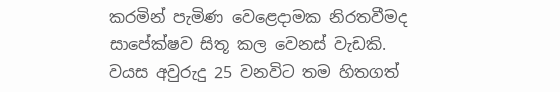කරමින් පැමිණ වෙළෙදාමක නිරතවීමද සාපේක්ෂව සිතූ කල වෙනස් වැඩකි. වයස අවුරුදු 25 වනවිට තම හිතගත්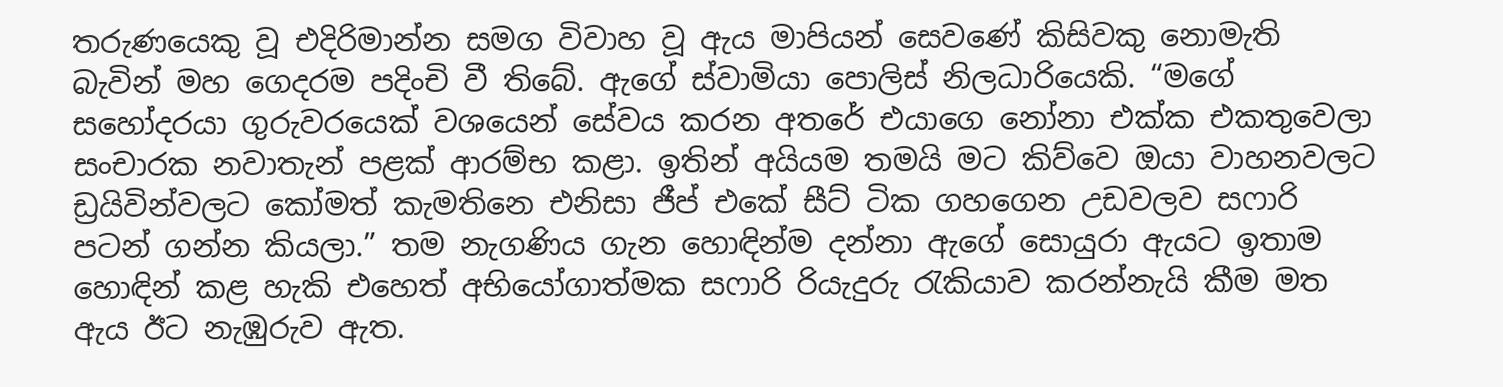තරුණයෙකු වූ එදිරිමාන්න සමග විවාහ වූ ඇය මාපියන් සෙවණේ කිසිවකු නොමැති බැවින් මහ ගෙදරම පදිංචි වී තිබේ. ඇගේ ස්වාමියා පොලිස් නිලධාරියෙකි. “මගේ සහෝදරයා ගුරුවරයෙක් වශයෙන් සේවය කරන අතරේ එයාගෙ නෝනා එක්ක එකතුවෙලා සංචාරක නවාතැන් පළක් ආරම්භ කළා. ඉතින් අයියම තමයි මට කිව්වෙ ඔයා වාහනවලට ඩ්‍රයිවින්වලට කෝමත් කැමතිනෙ එනිසා ජීප් එකේ සීට් ටික ගහගෙන උඩවලව සෆාරි පටන් ගන්න කියලා.” තම නැගණිය ගැන හොඳින්ම දන්නා ඇගේ සොයුරා ඇයට ඉතාම හොඳින් කළ හැකි එහෙත් අභියෝගාත්මක සෆාරි රියැදුරු රැකියාව කරන්නැයි කීම මත ඇය ඊට නැඹුරුව ඇත.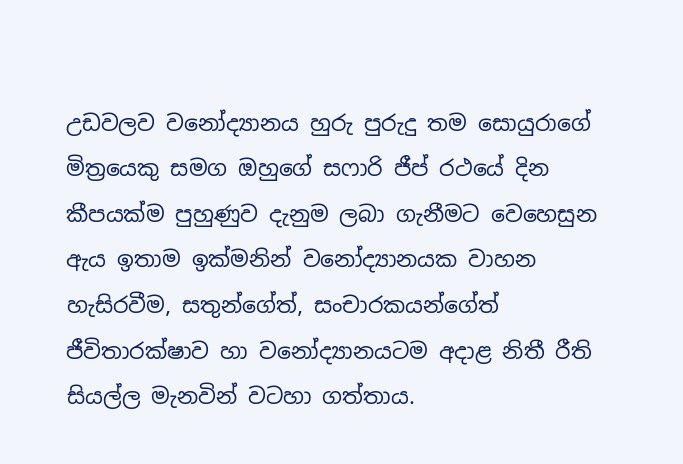උඩවලව වනෝද්‍යානය හුරු පුරුදු තම සොයුරාගේ මිත්‍රයෙකු සමග ඔහුගේ සෆාරි ජීප් රථයේ දින කීපයක්ම පුහුණුව දැනුම ලබා ගැනීමට වෙහෙසුන ඇය ඉතාම ඉක්මනින් වනෝද්‍යානයක වාහන හැසිරවීම, සතුන්ගේත්, සංචාරකයන්ගේත් ජීවිතාරක්ෂාව හා වනෝද්‍යානයටම අදාළ නිතී රීති සියල්ල මැනවින් වටහා ගත්තාය.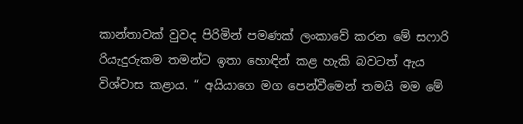කාන්තාවක් වුවද පිරිමින් පමණක් ලංකාවේ කරන මේ සෆාරි රියැදුරුකම තමන්ට ඉතා හොඳින් කළ හැකි බවටත් ඇය විශ්වාස කළාය. “ අයියාගෙ මග පෙන්වීමෙන් තමයි මම මේ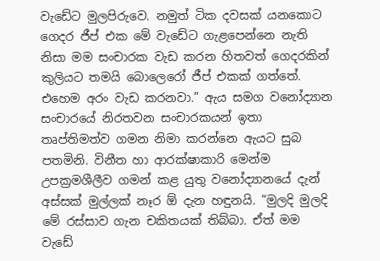වැඩේට මුලපිරුවෙ. නමුත් ටික දවසක් යනකොට ගෙදර ජීප් එක මේ වැඩේට ගැළපෙන්නෙ නැති නිසා මම සංචාරක වැඩ කරන හිතවත් ගෙදරකින් කුලියට තමයි බොලෙරෝ ජීප් එකක් ගත්තේ. එහෙම අරං වැඩ කරනවා.” ඇය සමග වනෝද්‍යාන සංචාරයේ නිරතවන සංචාරකයන් ඉතා තෘප්තිමත්ව ගමන නිමා කරන්නෙ ඇයට සුබ පතමිනි. විනීත හා ආරක්ෂාකාරි මෙන්ම උපක්‍රමශීලීව ගමන් කළ යුතු වනෝද්‍යානයේ දැන් අස්සක් මුල්ලක් නෑර ඕ දැන හඳුනයි. “මුලදි මුලදි මේ රස්සාව ගැන චකිතයක් තිබ්බා. ඒත් මම වැඩේ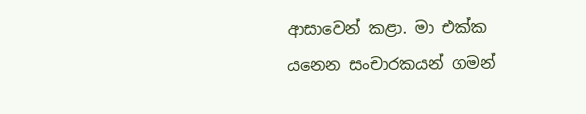ආසාවෙන් කළා. මා එක්ක යනෙන සංචාරකයන් ගමන්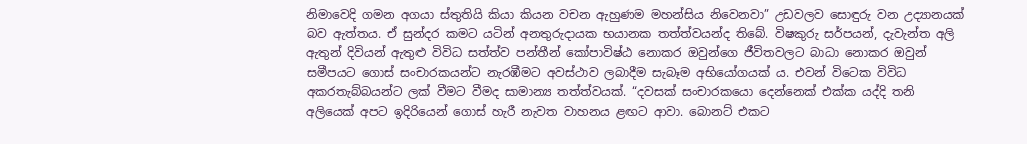නිමාවෙදි ගමන අගයා ස්තුතියි කියා කියන වචන ඇහුණම මහන්සිය නිවෙනවා” උඩවලව සොඳුරු වන උද්‍යානයක් බව ඇත්තය. ඒ සුන්දර කමට යටින් අනතුරුදායක භයානක තත්ත්වයන්ද තිබේ. විෂකුරු සර්පයන්, දැවැන්ත අලි ඇතුන් දිවියන් ඇතුළු විවිධ සත්ත්ව පන්තීන් කෝපාවිෂ්ඨ නොකර ඔවුන්ගෙ ජීවිතවලට බාධා නොකර ඔවුන් සමීපයට ගොස් සංචාරකයන්ට නැරඹීමට අවස්ථාව ලබාදීම සැබෑම අභියෝගයක් ය. එවන් විටෙක විවිධ අකරතැබ්බයන්ට ලක් වීමට වීමද සාමාන්‍ය තත්ත්වයක්. “දවසක් සංචාරකයො දෙන්නෙක් එක්ක යද්දි තනි අලියෙක් අපට ඉදිරියෙන් ගොස් හැරී නැවත වාහනය ළඟට ආවා. බොනට් එකට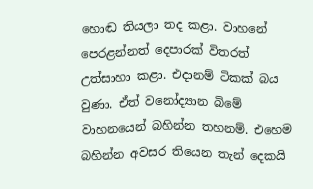හොඬ තියලා තද කළා. වාහනේ පෙරළන්නත් දෙපාරක් විතරත් උත්සාහා කළා. එදානම් ටිකක් බය වුණා. ඒත් වනෝද්‍යාන බිමේ වාහනයෙන් බහින්න තහනම්. එහෙම බහින්න අවසර තියෙන තැන් දෙකයි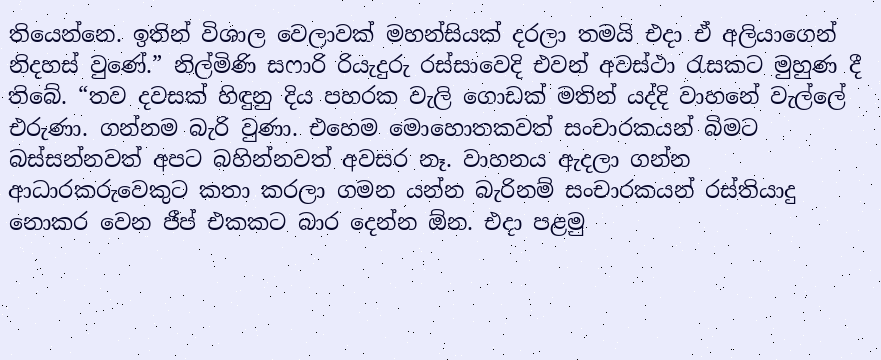තියෙන්නෙ. ඉතින් විශාල වෙලාවක් මහන්සියක් දරලා තමයි එදා ඒ අලියාගෙන් නිදහස් වුණේ.” නිල්මිණි සෆාරි රියැදුරු රස්සාවෙදි එවන් අවස්ථා රැසකට මුහුණ දී තිබේ. “තව දවසක් හිඳුනු දිය පහරක වැලි ගොඩක් මතින් යද්දි වාහනේ වැල්ලේ එරුණා. ගන්නම බැරි වුණා. එහෙම මොහොතකවත් සංචාරකයන් බිමට බස්සන්නවත් අපට බහින්නවත් අවසර නෑ. වාහනය ඇදලා ගන්න ආධාරකරුවෙකුට කතා කරලා ගමන යන්න බැරිනම් සංචාරකයන් රස්තියාදු නොකර වෙන ජීප් එකකට බාර දෙන්න ඕන. එදා පළමු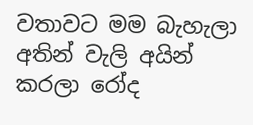වතාවට මම බැහැලා අතින් වැලි අයින් කරලා රෝද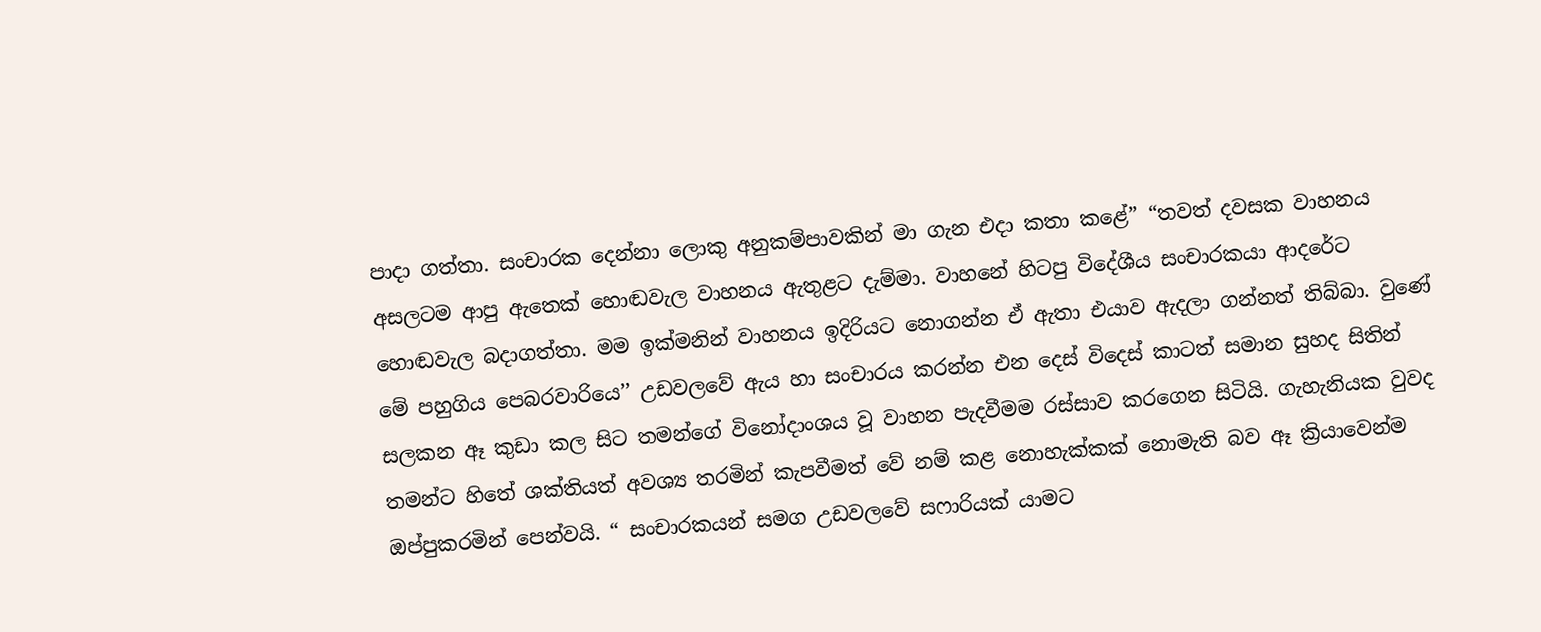පාදා ගත්තා. සංචාරක දෙන්නා ලොකු අනුකම්පාවකින් මා ගැන එදා කතා කළේ” “තවත් දවසක වාහනය අසලටම ආපු ඇතෙක් හොඬවැල වාහනය ඇතුළට දැම්මා. වාහනේ හිටපු විදේශීය සංචාරකයා ආදරේට හොඬවැල බදාගත්තා. මම ඉක්මනින් වාහනය ඉදිරියට නොගන්න ඒ ඇතා එයාව ඇදලා ගන්නත් තිබ්බා. වුණේ මේ පහුගිය පෙබරවාරියෙ’’ උඩවලවේ ඇය හා සංචාරය කරන්න එන දෙස් විදෙස් කාටත් සමාන සුහද සිතින් සලකන ඈ කුඩා කල සිට තමන්ගේ විනෝදාංශය වූ වාහන පැදවීමම රස්සාව කරගෙන සිටියි. ගැහැනියක වුවද තමන්ට හිතේ ශක්තියත් අවශ්‍ය තරමින් කැපවීමත් වේ නම් කළ නොහැක්කක් නොමැති බව ඈ ක්‍රියාවෙන්ම ඔප්පුකරමින් පෙන්වයි. “ සංචාරකයන් සමග උඩවලවේ සෆාරියක් යාමට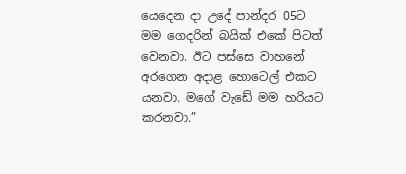යෙදෙන දා උදේ පාන්දර 05ට මම ගෙදරින් බයික් එකේ පිටත් වෙනවා. ඊට පස්සෙ වාහනේ අරගෙන අදාළ හොටෙල් එකට යනවා. මගේ වැඩේ මම හරියට කරනවා.”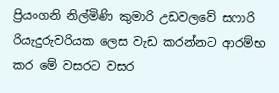ප්‍රියංගනි නිල්මිණි කුමාරි උඩවලවේ සෆාරි රියැදුරුවරියක ලෙස වැඩ කරන්නට ආරම්භ කර මේ වසරට වසර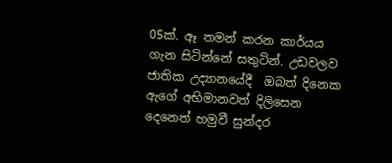05ක්. ඈ තමන් කරන කාර්යය ගැන සිටින්නේ සතුටින්. උඩවලව ජාතික උද්‍යානයේදී  ඔබත් දිනෙක ඇගේ අභිමානවත් දිලිසෙන දෙනෙත් හමුවී සුන්දර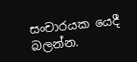සංචාරයක යෙදී බලන්න.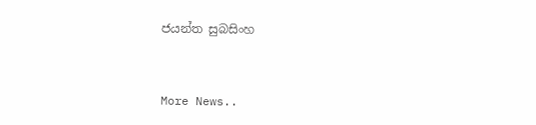ජයන්ත සුබසිංහ


More News..